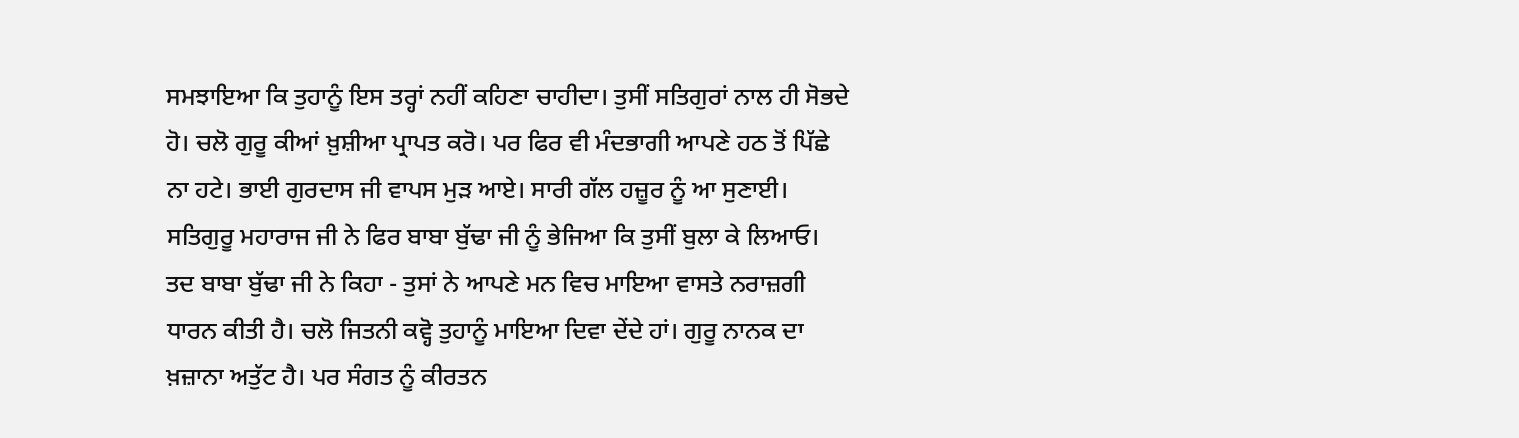ਸਮਝਾਇਆ ਕਿ ਤੁਹਾਨੂੰ ਇਸ ਤਰ੍ਹਾਂ ਨਹੀਂ ਕਹਿਣਾ ਚਾਹੀਦਾ। ਤੁਸੀਂ ਸਤਿਗੁਰਾਂ ਨਾਲ ਹੀ ਸੋਭਦੇ ਹੋ। ਚਲੋ ਗੁਰੂ ਕੀਆਂ ਖ਼ੁਸ਼ੀਆ ਪ੍ਰਾਪਤ ਕਰੋ। ਪਰ ਫਿਰ ਵੀ ਮੰਦਭਾਗੀ ਆਪਣੇ ਹਠ ਤੋਂ ਪਿੱਛੇ ਨਾ ਹਟੇ। ਭਾਈ ਗੁਰਦਾਸ ਜੀ ਵਾਪਸ ਮੁੜ ਆਏ। ਸਾਰੀ ਗੱਲ ਹਜ਼ੂਰ ਨੂੰ ਆ ਸੁਣਾਈ।
ਸਤਿਗੁਰੂ ਮਹਾਰਾਜ ਜੀ ਨੇ ਫਿਰ ਬਾਬਾ ਬੁੱਢਾ ਜੀ ਨੂੰ ਭੇਜਿਆ ਕਿ ਤੁਸੀਂ ਬੁਲਾ ਕੇ ਲਿਆਓ। ਤਦ ਬਾਬਾ ਬੁੱਢਾ ਜੀ ਨੇ ਕਿਹਾ - ਤੁਸਾਂ ਨੇ ਆਪਣੇ ਮਨ ਵਿਚ ਮਾਇਆ ਵਾਸਤੇ ਨਰਾਜ਼ਗੀ ਧਾਰਨ ਕੀਤੀ ਹੈ। ਚਲੋ ਜਿਤਨੀ ਕਵ੍ਹੋ ਤੁਹਾਨੂੰ ਮਾਇਆ ਦਿਵਾ ਦੇਂਦੇ ਹਾਂ। ਗੁਰੂ ਨਾਨਕ ਦਾ ਖ਼ਜ਼ਾਨਾ ਅਤੁੱਟ ਹੈ। ਪਰ ਸੰਗਤ ਨੂੰ ਕੀਰਤਨ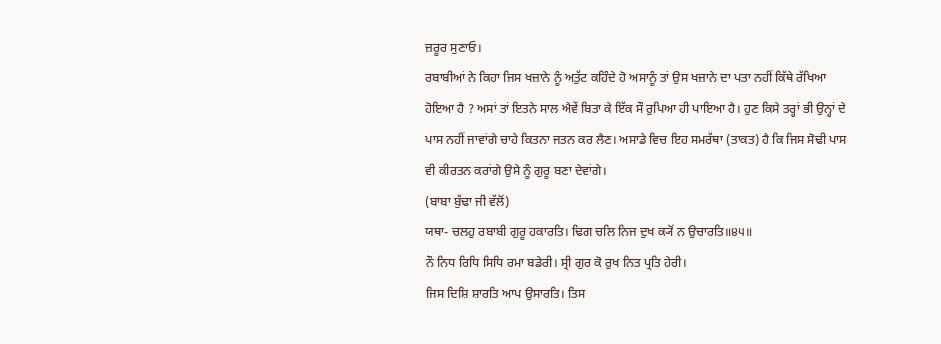ਜ਼ਰੂਰ ਸੁਣਾਓ।
ਰਬਾਬੀਆਂ ਨੇ ਕਿਹਾ ਜਿਸ ਖਜ਼ਾਨੇ ਨੂੰ ਅਤੁੱਟ ਕਹਿੰਦੇ ਹੋ ਅਸਾਨੂੰ ਤਾਂ ਉਸ ਖਜ਼ਾਨੇ ਦਾ ਪਤਾ ਨਹੀਂ ਕਿੱਥੇ ਰੱਖਿਆ ਹੋਇਆ ਹੈ ? ਅਸਾਂ ਤਾਂ ਇਤਨੇ ਸਾਲ ਐਵੇਂ ਬਿਤਾ ਕੇ ਇੱਕ ਸੌ ਰੁਪਿਆ ਹੀ ਪਾਇਆ ਹੈ। ਹੁਣ ਕਿਸੇ ਤਰ੍ਹਾਂ ਭੀ ਉਨ੍ਹਾਂ ਦੇ ਪਾਸ ਨਹੀਂ ਜਾਵਾਂਗੇ ਚਾਹੇ ਕਿਤਨਾ ਜਤਨ ਕਰ ਲੈਣ। ਅਸਾਡੇ ਵਿਚ ਇਹ ਸਮਰੱਥਾ (ਤਾਕਤ) ਹੈ ਕਿ ਜਿਸ ਸੋਢੀ ਪਾਸ ਵੀ ਕੀਰਤਨ ਕਰਾਂਗੇ ਉਸੇ ਨੂੰ ਗੁਰੂ ਬਣਾ ਦੇਵਾਂਗੇ।
(ਬਾਬਾ ਬੁੱਢਾ ਜੀ ਵੱਲੋਂ)
ਯਥਾ- ਚਲਹੁ ਰਬਾਬੀ ਗੁਰੂ ਹਕਾਰਤਿ। ਢਿਗ ਚਲਿ ਨਿਜ ਦੁਖ ਕ੍ਯੋਂ ਨ ਉਚਾਰਤਿ॥੪੫॥
ਨੌ ਨਿਧ ਰਿਧਿ ਸਿਧਿ ਰਮਾ ਬਡੇਰੀ। ਸ੍ਰੀ ਗੁਰ ਕੋ ਰੁਖ ਨਿਤ ਪ੍ਰਤਿ ਹੇਰੀ।
ਜਿਸ ਦਿਸ਼ਿ ਸ਼ਾਰਤਿ ਆਪ ਉਸਾਰਤਿ। ਤਿਸ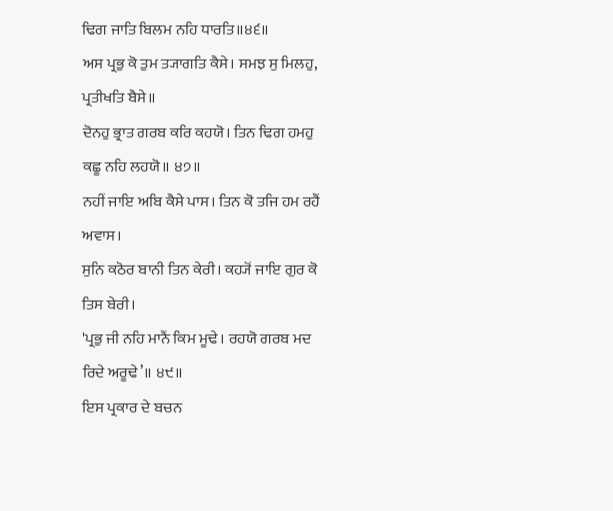ਢਿਗ ਜਾਤਿ ਬਿਲਮ ਨਹਿ ਧਾਰਤਿ॥੪੬॥
ਅਸ ਪ੍ਰਭੁ ਕੋ ਤੁਮ ਤ੍ਯਾਗਤਿ ਕੈਸੇ। ਸਮਝ ਸੁ ਮਿਲਹੁ, ਪ੍ਰਤੀਖਤਿ ਬੈਸੇ॥
ਦੋਨਹੁ ਭ੍ਰਾਤ ਗਰਬ ਕਰਿ ਕਹਯੋ। ਤਿਨ ਢਿਗ ਹਮਹੁ ਕਛੂ ਨਹਿ ਲਹਯੋ॥ ੪੭॥
ਨਹੀਂ ਜਾਇ ਅਬਿ ਕੈਸੇ ਪਾਸ। ਤਿਨ ਕੋ ਤਜਿ ਹਮ ਰਹੈਂ ਅਵਾਸ।
ਸੁਨਿ ਕਠੋਰ ਬਾਨੀ ਤਿਨ ਕੇਰੀ। ਕਹ੍ਯੋਂ ਜਾਇ ਗੁਰ ਕੋ ਤਿਸ ਬੇਰੀ।
'ਪ੍ਰਭੁ ਜੀ ਨਹਿ ਮਾਨੈਂ ਕਿਮ ਮੂਢੇ। ਰਹਯੋ ਗਰਬ ਮਦ ਰਿਦੇ ਅਰੂਢੇ’॥ ੪੯॥
ਇਸ ਪ੍ਰਕਾਰ ਦੇ ਬਚਨ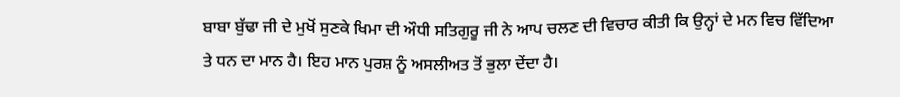ਬਾਬਾ ਬੁੱਢਾ ਜੀ ਦੇ ਮੁਖੋਂ ਸੁਣਕੇ ਖਿਮਾ ਦੀ ਔਧੀ ਸਤਿਗੁਰੂ ਜੀ ਨੇ ਆਪ ਚਲਣ ਦੀ ਵਿਚਾਰ ਕੀਤੀ ਕਿ ਉਨ੍ਹਾਂ ਦੇ ਮਨ ਵਿਚ ਵਿੱਦਿਆ ਤੇ ਧਨ ਦਾ ਮਾਨ ਹੈ। ਇਹ ਮਾਨ ਪੁਰਸ਼ ਨੂੰ ਅਸਲੀਅਤ ਤੋਂ ਭੁਲਾ ਦੇਂਦਾ ਹੈ।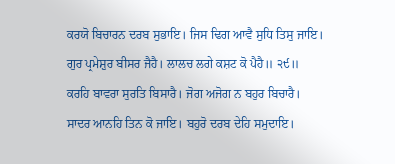ਕਰਯੋ ਬਿਚਾਰਨ ਦਰਬ ਸੁਭਾਇ। ਜਿਸ ਢਿਗ ਆਵੈ ਸੁਧਿ ਤਿਸੁ ਜਾਇ।
ਗੁਰ ਪ੍ਰਮੇਸ਼ੁਰ ਬੀਸਰ ਜੈਹੈ। ਲਾਲਚ ਲਗੇ ਕਸ਼ਟ ਕੋ ਪੈਹੈ॥ ੨੯॥
ਕਰਹਿ ਬਾਵਰਾ ਸੁਰਤਿ ਬਿਸਾਰੈ। ਜੋਗ ਅਜੋਗ ਨ ਬਹੁਰ ਬਿਚਾਰੈ।
ਸਾਦਰ ਆਨਹਿ ਤਿਨ ਕੋ ਜਾਇ। ਬਹੁਰੋ ਦਰਬ ਦੇਹਿ ਸਮੁਦਾਇ।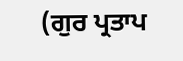(ਗੁਰ ਪ੍ਰਤਾਪ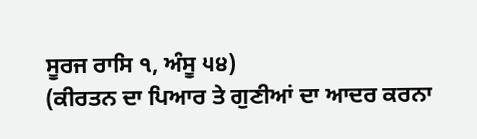ਸੂਰਜ ਰਾਸਿ ੧, ਅੰਸੂ ੫੪)
(ਕੀਰਤਨ ਦਾ ਪਿਆਰ ਤੇ ਗੁਣੀਆਂ ਦਾ ਆਦਰ ਕਰਨਾ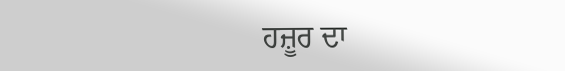ਹਜ਼ੂਰ ਦਾ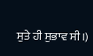ਸੁਤੇ ਹੀ ਸੁਭਾਵ ਸੀ।)